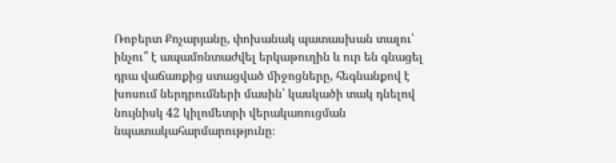Ռոբերտ Քոչարյանը, փոխանակ պատասխան տալու՝ ինչու՞ է ապամոնտաժվել երկաթուղին և ուր են գնացել դրա վաճառքից ստացված միջոցները, հեգնանքով է խոսում ներդրումների մասին՝ կասկածի տակ դնելով նույնիսկ 42 կիլոմետրի վերակառուցման նպատակահարմարությունը։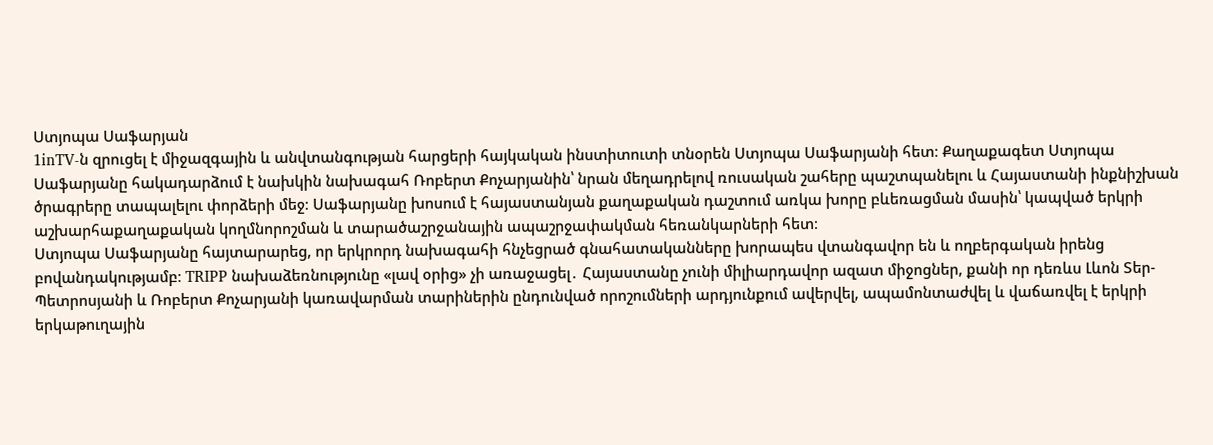Ստյոպա Սաֆարյան
1inTV‑ն զրուցել է միջազգային և անվտանգության հարցերի հայկական ինստիտուտի տնօրեն Ստյոպա Սաֆարյանի հետ։ Քաղաքագետ Ստյոպա Սաֆարյանը հակադարձում է նախկին նախագահ Ռոբերտ Քոչարյանին՝ նրան մեղադրելով ռուսական շահերը պաշտպանելու և Հայաստանի ինքնիշխան ծրագրերը տապալելու փորձերի մեջ։ Սաֆարյանը խոսում է հայաստանյան քաղաքական դաշտում առկա խորը բևեռացման մասին՝ կապված երկրի աշխարհաքաղաքական կողմնորոշման և տարածաշրջանային ապաշրջափակման հեռանկարների հետ։
Ստյոպա Սաֆարյանը հայտարարեց, որ երկրորդ նախագահի հնչեցրած գնահատականները խորապես վտանգավոր են և ողբերգական իրենց բովանդակությամբ։ TRIPP նախաձեռնությունը «լավ օրից» չի առաջացել․ Հայաստանը չունի միլիարդավոր ազատ միջոցներ, քանի որ դեռևս Լևոն Տեր-Պետրոսյանի և Ռոբերտ Քոչարյանի կառավարման տարիներին ընդունված որոշումների արդյունքում ավերվել, ապամոնտաժվել և վաճառվել է երկրի երկաթուղային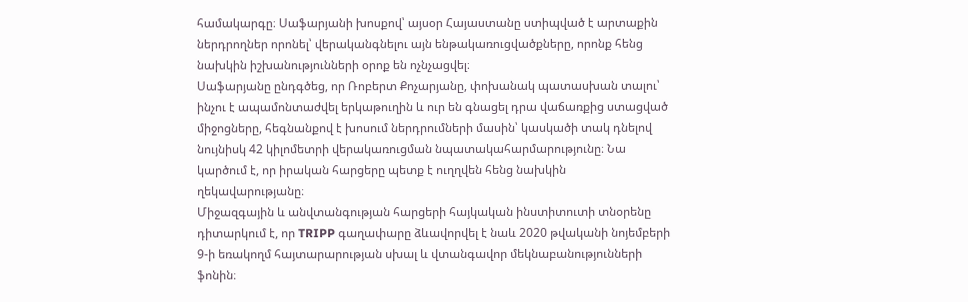համակարգը։ Սաֆարյանի խոսքով՝ այսօր Հայաստանը ստիպված է արտաքին ներդրողներ որոնել՝ վերականգնելու այն ենթակառուցվածքները, որոնք հենց նախկին իշխանությունների օրոք են ոչնչացվել։
Սաֆարյանը ընդգծեց, որ Ռոբերտ Քոչարյանը, փոխանակ պատասխան տալու՝ ինչու է ապամոնտաժվել երկաթուղին և ուր են գնացել դրա վաճառքից ստացված միջոցները, հեգնանքով է խոսում ներդրումների մասին՝ կասկածի տակ դնելով նույնիսկ 42 կիլոմետրի վերակառուցման նպատակահարմարությունը։ Նա կարծում է, որ իրական հարցերը պետք է ուղղվեն հենց նախկին ղեկավարությանը։
Միջազգային և անվտանգության հարցերի հայկական ինստիտուտի տնօրենը դիտարկում է, որ TRIPP գաղափարը ձևավորվել է նաև 2020 թվականի նոյեմբերի 9‑ի եռակողմ հայտարարության սխալ և վտանգավոր մեկնաբանությունների ֆոնին։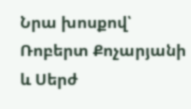Նրա խոսքով՝ Ռոբերտ Քոչարյանի և Սերժ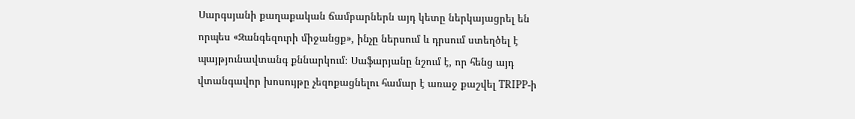Սարգսյանի քաղաքական ճամբարներն այդ կետը ներկայացրել են որպես «Զանգեզուրի միջանցք», ինչը ներսում և դրսում ստեղծել է պայթյունավտանգ քննարկում։ Սաֆարյանը նշում է, որ հենց այդ վտանգավոր խոսույթը չեզոքացնելու համար է առաջ քաշվել TRIPP‑ի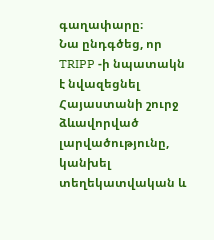գաղափարը։
Նա ընդգծեց, որ TRIPP ‑ի նպատակն է նվազեցնել Հայաստանի շուրջ ձևավորված լարվածությունը, կանխել տեղեկատվական և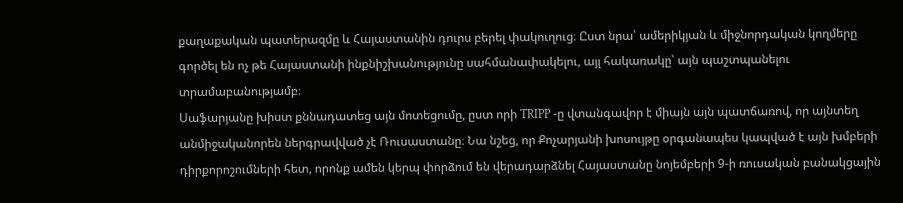քաղաքական պատերազմը և Հայաստանին դուրս բերել փակուղուց։ Ըստ նրա՝ ամերիկյան և միջնորդական կողմերը գործել են ոչ թե Հայաստանի ինքնիշխանությունը սահմանափակելու, այլ հակառակը՝ այն պաշտպանելու տրամաբանությամբ։
Սաֆարյանը խիստ քննադատեց այն մոտեցումը, ըստ որի TRIPP ‑ը վտանգավոր է միայն այն պատճառով, որ այնտեղ անմիջականորեն ներգրավված չէ Ռուսաստանը։ Նա նշեց, որ Քոչարյանի խոսույթը օրգանապես կապված է այն խմբերի դիրքորոշումների հետ, որոնք ամեն կերպ փորձում են վերադարձնել Հայաստանը նոյեմբերի 9‑ի ռուսական բանակցային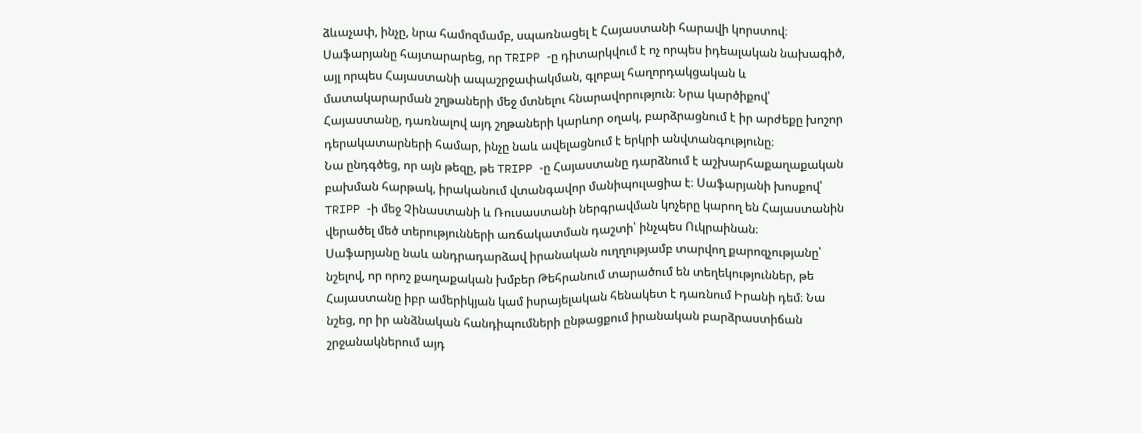ձևաչափ, ինչը, նրա համոզմամբ, սպառնացել է Հայաստանի հարավի կորստով։
Սաֆարյանը հայտարարեց, որ TRIPP ‑ը դիտարկվում է ոչ որպես իդեալական նախագիծ, այլ որպես Հայաստանի ապաշրջափակման, գլոբալ հաղորդակցական և մատակարարման շղթաների մեջ մտնելու հնարավորություն։ Նրա կարծիքով՝ Հայաստանը, դառնալով այդ շղթաների կարևոր օղակ, բարձրացնում է իր արժեքը խոշոր դերակատարների համար, ինչը նաև ավելացնում է երկրի անվտանգությունը։
Նա ընդգծեց, որ այն թեզը, թե TRIPP ‑ը Հայաստանը դարձնում է աշխարհաքաղաքական բախման հարթակ, իրականում վտանգավոր մանիպուլացիա է։ Սաֆարյանի խոսքով՝ TRIPP ‑ի մեջ Չինաստանի և Ռուսաստանի ներգրավման կոչերը կարող են Հայաստանին վերածել մեծ տերությունների առճակատման դաշտի՝ ինչպես Ուկրաինան։
Սաֆարյանը նաև անդրադարձավ իրանական ուղղությամբ տարվող քարոզչությանը՝ նշելով, որ որոշ քաղաքական խմբեր Թեհրանում տարածում են տեղեկություններ, թե Հայաստանը իբր ամերիկյան կամ իսրայելական հենակետ է դառնում Իրանի դեմ։ Նա նշեց, որ իր անձնական հանդիպումների ընթացքում իրանական բարձրաստիճան շրջանակներում այդ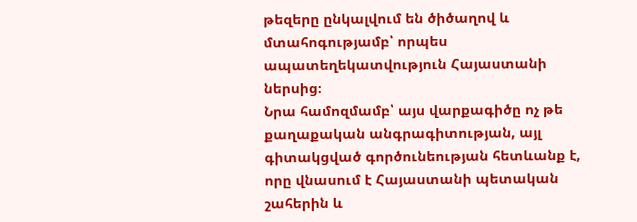թեզերը ընկալվում են ծիծաղով և մտահոգությամբ՝ որպես ապատեղեկատվություն Հայաստանի ներսից։
Նրա համոզմամբ՝ այս վարքագիծը ոչ թե քաղաքական անգրագիտության, այլ գիտակցված գործունեության հետևանք է, որը վնասում է Հայաստանի պետական շահերին և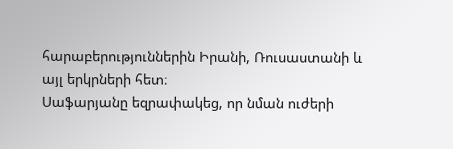հարաբերություններին Իրանի, Ռուսաստանի և այլ երկրների հետ։
Սաֆարյանը եզրափակեց, որ նման ուժերի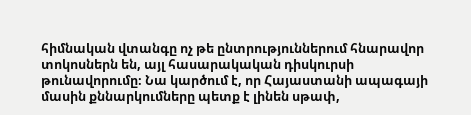հիմնական վտանգը ոչ թե ընտրություններում հնարավոր տոկոսներն են, այլ հասարակական դիսկուրսի թունավորումը։ Նա կարծում է, որ Հայաստանի ապագայի մասին քննարկումները պետք է լինեն սթափ,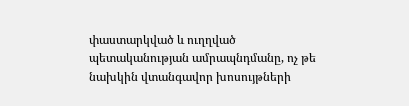փաստարկված և ուղղված պետականության ամրապնդմանը, ոչ թե նախկին վտանգավոր խոսույթների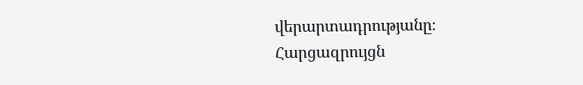վերարտադրությանը։
Հարցազրույցն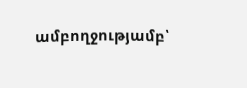ամբողջությամբ՝